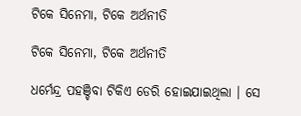ଟିକେ ସିନେମା, ଟିକେ ଅର୍ଥନୀତି

ଟିକେ ସିନେମା, ଟିକେ ଅର୍ଥନୀତି

ଧର୍ମେନ୍ଦ୍ର ପହଞ୍ଚିବା ଟିକିଏ ଡେରି ହୋଇଯାଇଥିଲା । ସେ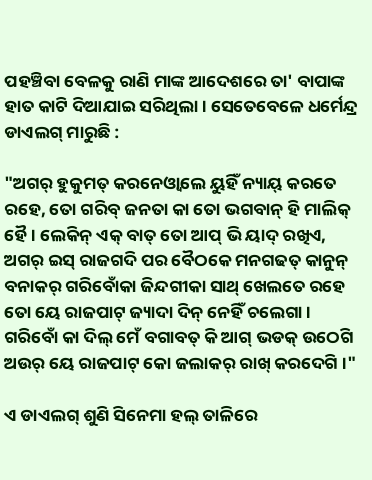ପହଞ୍ଚିବା ବେଳକୁ ରାଣି ମାଙ୍କ ଆଦେଶରେ ତା' ବାପାଙ୍କ ହାତ କାଟି ଦିଆଯାଇ ସରିଥିଲା । ସେତେବେଳେ ଧର୍ମେନ୍ଦ୍ର ଡାଏଲଗ୍ ମାରୁଛି :

"ଅଗର୍ ହୁକୁମତ୍ କରନେଓ୍ବାଲେ ୟୁହିଁ ନ୍ୟାୟ୍ କରତେ ରହେ, ତୋ ଗରିବ୍ ଜନତା କା ତୋ ଭଗବାନ୍ ହି ମାଲିକ୍ ହୈ । ଲେକିନ୍ ଏକ୍ ବାତ୍ ତୋ ଆପ୍ ଭି ୟାଦ୍ ରଖିଏ, ଅଗର୍ ଇସ୍ ରାଜଗଦି ପର ବୈଠକେ ମନଗଢତ୍ କାନୁନ୍ ବନାକର୍ ଗରିବୋଁକା ଜିନ୍ଦଗୀକା ସାଥ୍ ଖେଲତେ ରହେ ତୋ ୟେ ରାଜପାଟ୍ ଜ୍ୟାଦା ଦିନ୍ ନେହିଁ ଚଲେଗା । ଗରିବୋଁ କା ଦିଲ୍ ମେଁ ବଗାବତ୍ କି ଆଗ୍ ଭଡକ୍ ଉଠେଗି ଅଉର୍ ୟେ ରାଜପାଟ୍ କୋ ଜଲାକର୍ ରାଖ୍ କରଦେଗି ।"

ଏ ଡାଏଲଗ୍ ଶୁଣି ସିନେମା ହଲ୍ ତାଳିରେ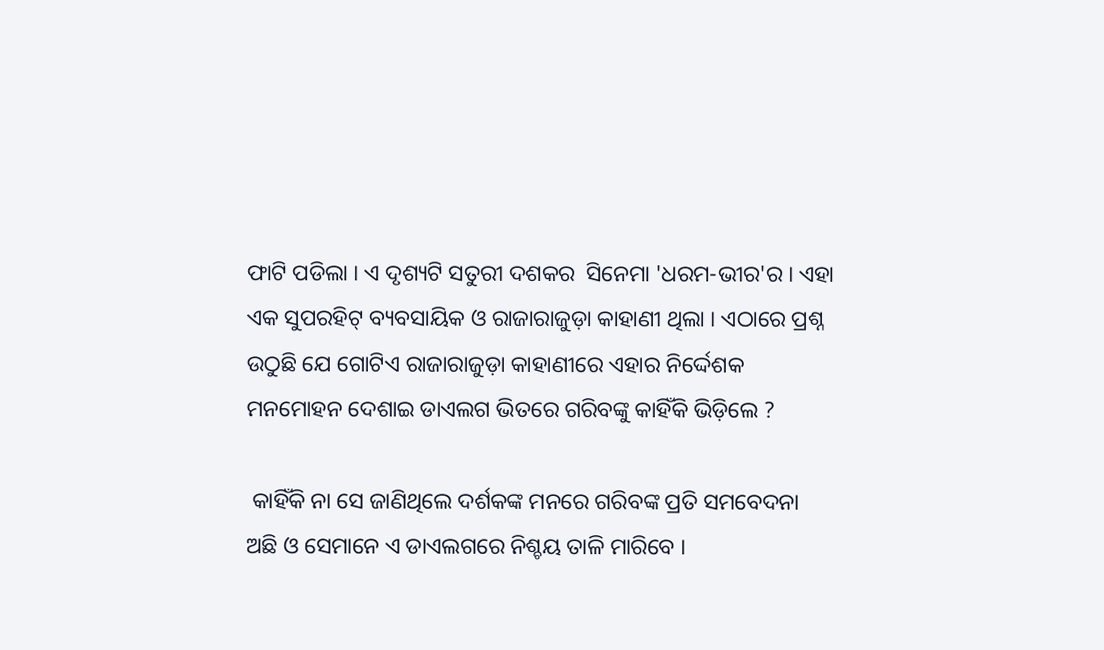ଫାଟି ପଡିଲା । ଏ ଦୃଶ୍ୟଟି ସତୁରୀ ଦଶକର  ସିନେମା 'ଧରମ-ଭୀର'ର । ଏହା ଏକ ସୁପରହିଟ୍ ବ୍ୟବସାୟିକ ଓ ରାଜାରାଜୁଡ଼ା କାହାଣୀ ଥିଲା । ଏଠାରେ ପ୍ରଶ୍ନ ଉଠୁଛି ଯେ ଗୋଟିଏ ରାଜାରାଜୁଡ଼ା କାହାଣୀରେ ଏହାର ନିର୍ଦ୍ଦେଶକ ମନମୋହନ ଦେଶାଇ ଡାଏଲଗ ଭିତରେ ଗରିବଙ୍କୁ କାହିଁକି ଭିଡ଼ିଲେ ?

 କାହିଁକି ନା ସେ ଜାଣିଥିଲେ ଦର୍ଶକଙ୍କ ମନରେ ଗରିବଙ୍କ ପ୍ରତି ସମବେଦନା ଅଛି ଓ ସେମାନେ ଏ ଡାଏଲଗରେ ନିଶ୍ଚୟ ତାଳି ମାରିବେ ।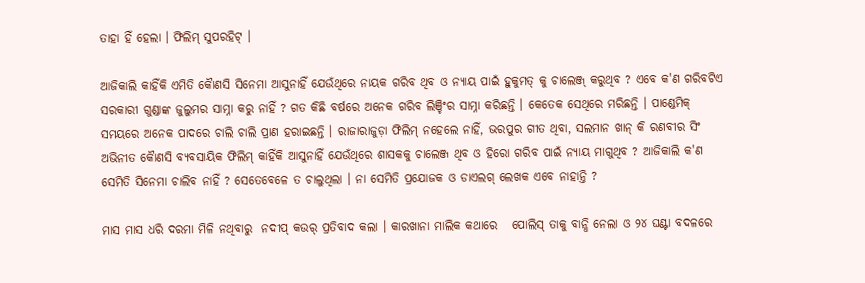ତାହା ହିଁ ହେଲା । ଫିଲିମ୍ ସୁପରହିଟ୍ ।

ଆଜିକାଲି କାହିଁକି ଏମିତି କୈାଣସି ସିନେମା ଆସୁନାହିଁ ଯେଉଁଥିରେ ନାୟକ ଗରିବ ଥିବ ଓ ନ୍ୟାୟ ପାଇଁ ହୁକୁମତ୍ କୁ ଚାଲେଞ୍ଜ୍ କରୁଥିବ ? ଏବେ କ'ଣ ଗରିବଟିଏ ସରକାରୀ ଗୁଣ୍ଡାଙ୍କ ଜୁଲୁମର ସାମ୍ନା କରୁ ନାହିଁ ? ଗତ କିଛି ବର୍ଷରେ ଅନେକ ଗରିବ ଲିଞ୍ଚିଂର ସାମ୍ନା କରିଛନ୍ତି । କେତେକ ସେଥିରେ ମରିଛନ୍ତି । ପାଣ୍ଡେମିକ୍ ସମୟରେ ଅନେକ ପାଦରେ ଚାଲି ଚାଲି ପ୍ରାଣ ହରାଇଛନ୍ତି । ରାଜାରାଜୁଡ଼ା ଫିଲିମ୍ ନହେଲେ ନାହିଁ, ଭରପୁର ଗୀତ ଥିବା, ସଲମାନ ଖାନ୍ କି ‌ରଣବୀର ସିଂ ଅଭିନୀତ କୈାଣସି ବ୍ୟବସାୟିକ ଫିଲିମ୍ କାହିଁକି ଆସୁନାହିଁ ଯେଉଁଥିରେ ଶାସକକୁ ଚାଲେଞ୍ଜ ଥିବ ଓ ହିରୋ ଗରିବ ପାଇଁ ନ୍ୟାୟ ମାଗୁଥିବ ? ଆଜିକାଲି କ'ଣ ସେମିତି ସିନେମା ଚାଲିବ ନାହିଁ ? ସେତେବେଳେ ତ ଚାଲୁଥିଲା । ନା ସେମିତି ପ୍ରଯୋଜକ ଓ ଡାଏଲଗ୍ ଲେଖକ ଏବେ ନାହାନ୍ତି ?

ମାସ ମାସ ଧରି ଦରମା ମିଳି ନଥିବାରୁ  ନଦୀପ୍ କଉର୍ ପ୍ରତିବାଦ କଲା । କାରଖାନା ମାଲିକ କଥାରେ   ପୋଲିସ୍ ତାକୁ ବାନ୍ଧି ନେଲା ଓ ୨୪ ଘଣ୍ଟା ବଦଳରେ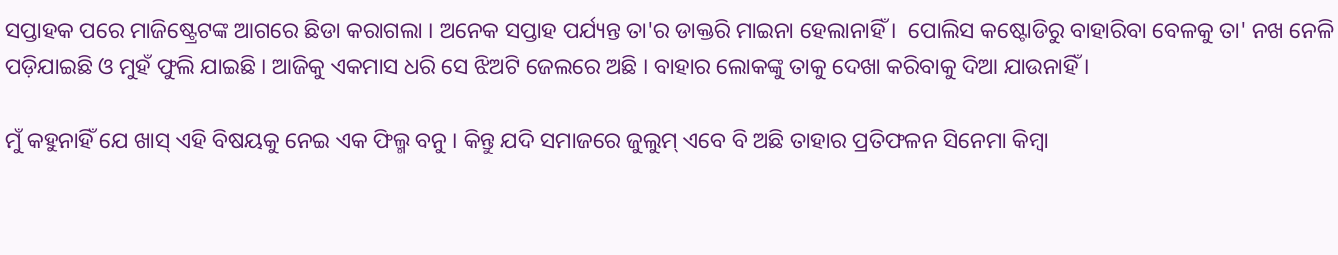ସପ୍ତାହକ ପରେ ମାଜିଷ୍ଟ୍ରେଟଙ୍କ ଆଗରେ ଛିଡା କରାଗଲା । ଅନେକ ସପ୍ତାହ ପର୍ଯ୍ୟନ୍ତ ତା'ର ଡାକ୍ତରି ମାଇନା ହେଲାନାହିଁ ।  ପୋଲିସ କଷ୍ଟୋଡିରୁ ବାହାରିବା ବେଳକୁ ତା' ନଖ ନେଳି ପଡ଼ିଯାଇଛି ଓ ମୁହଁ ଫୁଲି ଯାଇଛି । ଆଜିକୁ ଏକମାସ ଧରି ସେ ଝିଅଟି ଜେଲରେ ଅଛି । ବାହାର ଲୋକଙ୍କୁ ତାକୁ ଦେଖା କରିବାକୁ ଦିଆ ଯାଉନାହିଁ ।

ମୁଁ କହୁନାହିଁ ଯେ ଖାସ୍ ଏହି ବିଷୟକୁ ନେଇ ଏକ ଫିଲ୍ମ ବନୁ । କିନ୍ତୁ ଯଦି ସମାଜରେ ଜୁଲୁମ୍ ଏବେ ବି ଅଛି ତାହାର ପ୍ରତିଫଳନ ସିନେମା କିମ୍ବା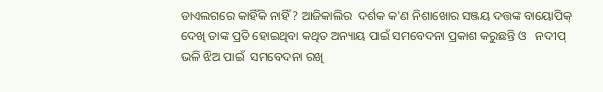ଡାଏଲଗରେ କାହିଁକି ନାହିଁ ? ଆଜିକାଲିର  ଦର୍ଶକ କ'ଣ ନିଶାଖୋର ସଞ୍ଜୟ ଦତ୍ତଙ୍କ ବାୟୋପିକ୍ ଦେଖି ତାଙ୍କ ପ୍ରତି ହୋଇଥିବା କଥିତ ଅନ୍ୟାୟ ପାଇଁ ସମବେଦନା ପ୍ରକାଶ କରୁଛନ୍ତି ଓ   ନଦୀପ୍ ଭଳି ଝିଅ ପାଇଁ  ସମବେଦନା ରଖି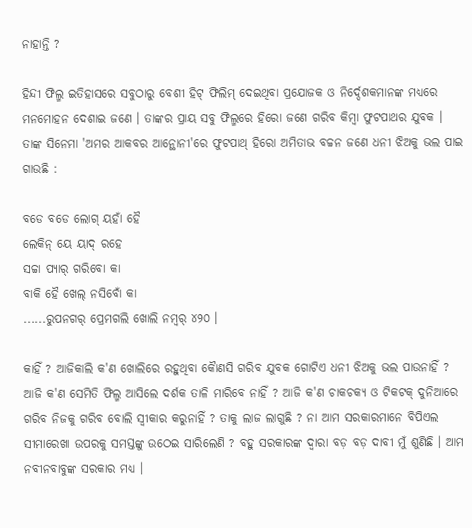ନାହାନ୍ତି ?

ହିନ୍ଦୀ ଫିଲ୍ମ ଇତିହାସରେ ସବୁଠାରୁ ବେଶୀ ହିଟ୍ ଫିଲିମ୍ ଦେଇଥିବା ପ୍ରଯୋଜକ ଓ ନିର୍ଦ୍ଦେଶକମାନଙ୍କ ମଧ୍ୟରେ ମନମୋହନ ଦେଶାଇ ଜଣେ । ତାଙ୍କର ପ୍ରାୟ ସବୁ ଫିଲ୍ମରେ ହିରୋ ଜଣେ ଗରିବ କିମ୍ବା ଫୁଟପାଥର ଯୁବକ । ତାଙ୍କ ସିନେମା 'ଅମର ଆକବର ଆନ୍ଥୋନୀ'ରେ ଫୁଟପାଥ୍ ହିରୋ ଅମିତାଭ ବଚ୍ଚନ ଜଣେ ଧନୀ ଝିଅକୁ ଭଲ ପାଇ ଗାଉଛି :

ବଡେ ବଡେ ଲୋଗ୍ ୟହାଁ ହୈ
ଲେକିନ୍ ୟେ ୟାଦ୍ ରହେ
ସଚ୍ଚା ପ୍ୟାର୍ ଗରିବୋ କା
ବାକି ହୈ ଖେଲ୍ ନସିବୋଁ କା
......ରୁପନଗର୍ ପ୍ରେମଗଲି ଖୋଲି ନମ୍ବର୍ ୪୨୦ ।

କାହିଁ ? ଆଜିକାଲି କ'ଣ ଖୋଲିରେ ରହୁଥିବା କୈାଣସି ଗରିବ ଯୁବକ ଗୋଟିଏ ଧନୀ ଝିଅକୁ ଭଲ ପାଉନାହିଁ ? ଆଜି କ'ଣ ସେମିତି ଫିଲ୍ମ ଆସିଲେ ଦର୍ଶକ ତାଳି ମାରିବେ ନାହିଁ ? ଆଜି କ'ଣ ଚାକଚକ୍ୟ ଓ ଟିକଟକ୍ ଦୁନିଆରେ ଗରିବ ନିଜକୁ ଗରିବ ବୋଲି ସ୍ବୀକାର କରୁନାହିଁ ? ତାକୁ ଲାଜ ଲାଗୁଛି ? ନା ଆମ ସରକାରମାନେ ବିପିଏଲ ସୀମାରେଖା ଉପରକୁ ସମସ୍ତଙ୍କୁ ଉଠେଇ ସାରିଲେଣି ? ବହୁ ସରକାରଙ୍କ ଦ୍ଵାରା ବଡ଼ ବଡ଼ ଦାବୀ ମୁଁ ଶୁଣିଛି । ଆମ ନବୀନବାବୁଙ୍କ ସରକାର ମଧ୍ୟ ।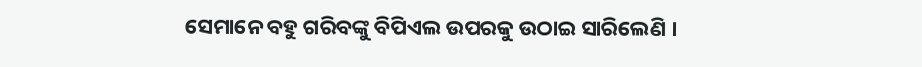ସେମାନେ ବହୁ ଗରିବଙ୍କୁ ବିପିଏଲ ଉପରକୁ ଉଠାଇ ସାରିଲେଣି ।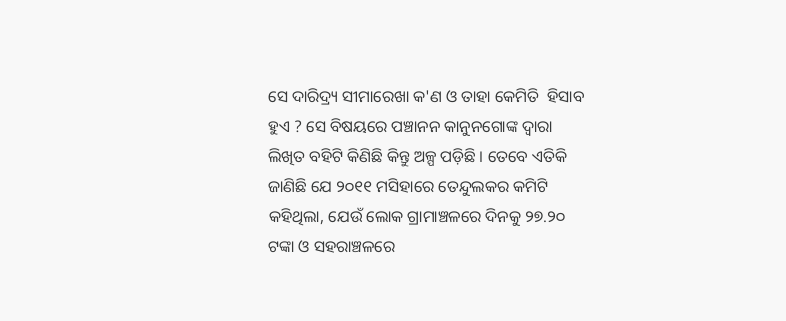ସେ ଦାରିଦ୍ର୍ୟ ସୀମାରେଖା କ'ଣ ଓ ତାହା କେମିତି  ହିସାବ ହୁଏ ? ସେ ବିଷୟରେ ପଞ୍ଚାନନ କାନୁନଗୋଙ୍କ ଦ୍ବାରା ଲିଖିତ ବହିଟି କିଣିଛି କିନ୍ତୁ ଅଳ୍ପ ପଡ଼ିଛି । ତେବେ ଏତିକି ଜାଣିଛି ଯେ ୨୦୧୧ ମସିହାରେ ତେନ୍ଦୁଲକର କମିଟି କହିଥିଲା, ଯେଉଁ ଲୋକ ଗ୍ରାମାଞ୍ଚଳରେ ଦିନକୁ ୨୭.୨୦ ଟଙ୍କା ଓ ସହରାଞ୍ଚଳରେ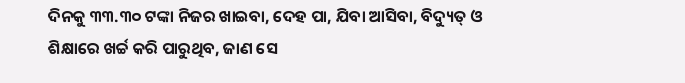ଦିନକୁ ୩୩.୩୦ ଟଙ୍କା ନିଜର ଖାଇବା, ଦେହ ପା, ଯିବା ଆସିବା, ବିଦ୍ୟୁତ୍ ଓ ଶିକ୍ଷାରେ ଖର୍ଚ୍ଚ କରି ପାରୁଥିବ, ଜାଣ ସେ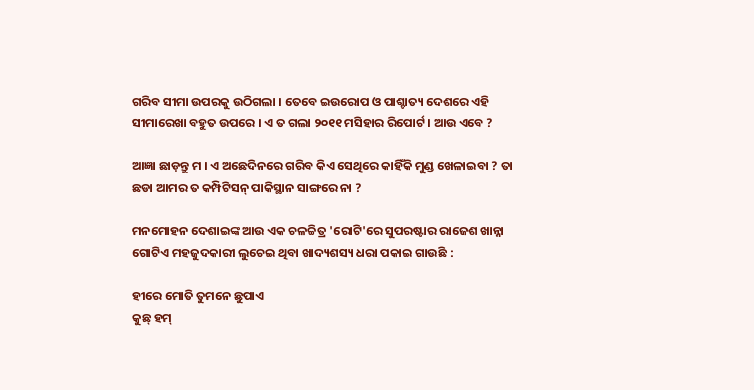ଗରିବ ସୀମା ଉପରକୁ ଉଠିଗଲା । ତେବେ ଇଉରୋପ ଓ ପାଶ୍ଚାତ୍ୟ ଦେଶରେ ଏହି ସୀମାରେଖା ବହୁତ ଉପରେ । ଏ ତ ଗଲା ୨୦୧୧ ମସିହାର ରିପୋର୍ଟ । ଆଉ ଏବେ ?

ଆଜ୍ଞା ଛାଡ଼ନ୍ତୁ ମ । ଏ ଅଛେଦିନରେ ଗରିବ କିଏ ସେଥିରେ କାହିଁକି ମୁଣ୍ଡ ଖେଳାଇବା ? ତା ଛଡା ଆମର ତ କମ୍ପିଟିସନ୍ ପାକିସ୍ଥାନ ସାଙ୍ଗରେ ନା ?

ମନମୋହନ ଦେଶାଇଙ୍କ ଆଉ ଏକ ଚଳଚ୍ଚିତ୍ର 'ରୋଟି'ରେ ସୁପରଷ୍ଟାର ରାଜେଶ ଖାନ୍ନା ଗୋଟିଏ ମହଜୁଦକାରୀ ଲୁଚେଇ ଥିବା ଖାଦ୍ୟଶସ୍ୟ ଧରା ପକାଇ ଗାଉଛି :

ହୀରେ ମୋତି ତୁମନେ ଛୁପାଏ
କୁଛ୍ ହମ୍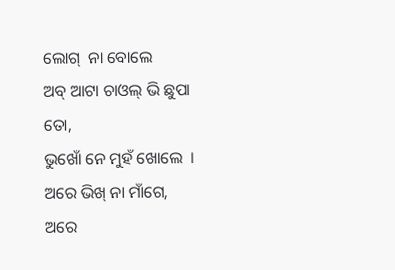ଲୋଗ୍  ନା ବୋଲେ
ଅବ୍ ଆଟା ଚାଓଲ୍ ଭି ଛୁପା ତୋ,
ଭୁଖୋଁ ନେ ମୁହଁ ଖୋଲେ  ।
ଅରେ ଭିଖ୍ ନା ମାଁଗେ,
ଅରେ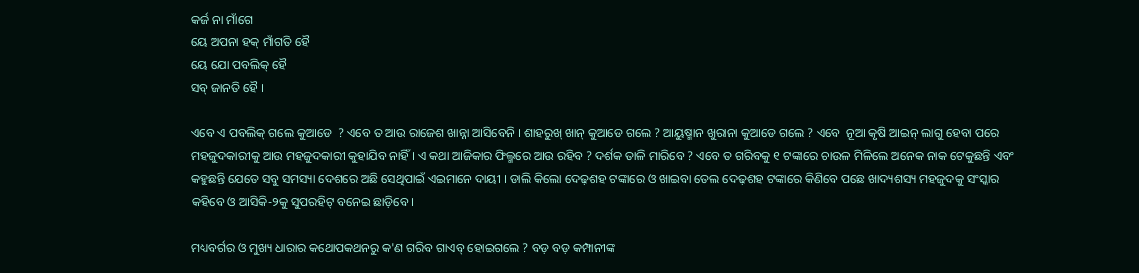କର୍ଜ ନା ମାଁଗେ
ୟେ ଅପନା ହକ୍ ମାଁଗତି ହୈ
ୟେ ଯୋ ପବଲିକ୍ ହୈ
ସବ୍ ଜାନତି ହୈ ।

ଏବେ ଏ ପବଲିକ୍ ଗଲେ କୁଆଡେ  ? ଏବେ ତ ଆଉ ରାଜେଶ ଖାନ୍ନା ଆସିବେନି । ଶାହରୁଖ୍ ଖାନ୍ କୁଆଡେ ଗଲେ ? ଆୟୁଷ୍ମାନ ଖୁରାନା କୁଆଡେ ଗଲେ ? ଏବେ  ନୂଆ କୃଷି ଆଇନ୍ ଲାଗୁ ହେବା ପରେ ମହଜୁଦକାରୀକୁ ଆଉ ମହଜୁଦକାରୀ କୁହାଯିବ ନାହିଁ । ଏ କଥା ଆଜିକାର ଫିଲ୍ମରେ ଆଉ ରହିବ ? ଦର୍ଶକ ତାଳି ମାରିବେ ? ଏବେ ତ ଗରିବକୁ ୧ ଟଙ୍କାରେ ଚାଉଳ ମିଳିଲେ ଅନେକ ନାକ ଟେକୁଛନ୍ତି ଏବଂ କହୁଛନ୍ତି ଯେତେ ସବୁ ସମସ୍ୟା ଦେଶରେ ଅଛି ସେଥିପାଇଁ ଏଇମାନେ ଦାୟୀ । ଡାଲି କିଲୋ ଦେଢ଼ଶହ ଟଙ୍କାରେ ଓ ଖାଇବା ତେଲ ଦେଢ଼ଶହ ଟଙ୍କାରେ କିଣିବେ ପଛେ ଖାଦ୍ୟଶସ୍ୟ ମହଜୁଦକୁ ସଂସ୍କାର କହିବେ ଓ ଆସିକି-୨କୁ ସୁପର‌ହିଟ୍ ବନେଇ ଛାଡ଼ିବେ ।

ମଧ୍ୟବର୍ଗର ଓ ମୁଖ୍ୟ ଧାରାର କଥୋପକଥନରୁ କ'ଣ ଗରିବ ଗାଏବ୍ ହୋଇଗଲେ ? ବଡ଼ ବଡ଼ କମ୍ପାନୀଙ୍କ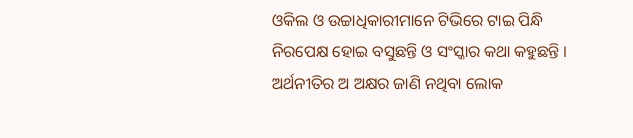ଓକିଲ ଓ ଉଚ୍ଚାଧିକାରୀମାନେ ଟିଭିରେ ଟାଇ ପିନ୍ଧି ନିରପେକ୍ଷ ହୋଇ ବସୁଛନ୍ତି ଓ ସଂସ୍କାର କଥା କହୁଛନ୍ତି । ଅର୍ଥନୀତିର ଅ ଅକ୍ଷର ଜାଣି ନଥିବା ଲୋକ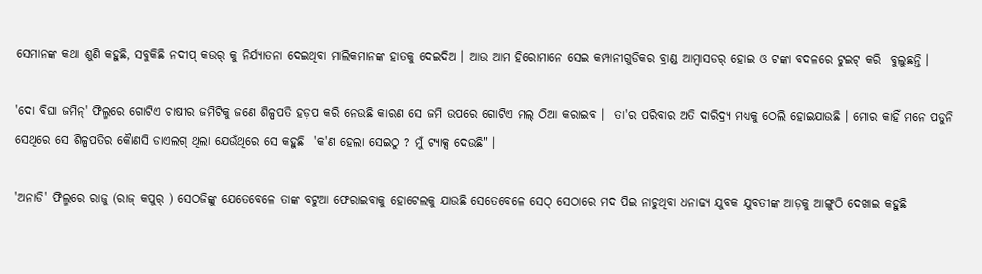ସେମାନଙ୍କ କଥା ଶୁଣି କହୁଛି, ସବୁକିଛି ନଦୀପ୍ କଉର୍ କୁ ନିର୍ଯ୍ୟାତନା ଦେଇଥିବା ମାଲିକମାନଙ୍କ ହାତକୁ ଦେଇଦିଅ । ଆଉ ଆମ ହିରୋମାନେ ସେଇ କମ୍ପାନୀଗୁଡିକର ବ୍ରାଣ୍ଡ ଆମ୍ବାସଡର୍ ହୋଇ ଓ ଟଙ୍କା ବଦଳରେ ଟୁଇଟ୍ କରି  ବୁଲୁଛନ୍ତି ।

'ଦୋ ବିଘା ଜମିନ୍' ଫିଲ୍ମରେ ଗୋଟିଏ ଚାଷୀର ଜମିଟିକୁ ଜଣେ ଶିଳ୍ପପତି ହଡ଼ପ କରି ନେଉଛି କାରଣ ସେ ଜମି ଉପରେ ଗୋଟିଏ ମଲ୍ ଠିଆ କରାଇବ ।  ତା'ର ପରିବାର ଅତି ଦାରିଦ୍ର୍ୟ ମଧ୍ୟକୁ ଠେଲି ହୋଇଯାଉଛି । ମୋର କାହିଁ ମନେ ପଡୁନି ସେଥିରେ ସେ ଶିଳ୍ପପତିର କୈାଣସି ଡାଏଲଗ୍ ଥିଲା ଯେଉଁଥିରେ ସେ କହୁଛି  'କ'ଣ ହେଲା ସେଇଠୁ ? ମୁଁ ଟ୍ୟାକ୍ସ ଦେଉଛି" ।

'ଅନାଡି' ଫିଲ୍ମରେ ରାଜୁ (ରାଜ୍ କପୁର୍ ) ସେଠଜିଙ୍କୁ ଯେତେବେଳେ ତାଙ୍କ ବଟୁଆ ଫେରାଇବାକୁ ହୋଟେଲକୁ ଯାଉଛି ସେତେବେଳେ ସେଠ୍ ସେଠାରେ ମଦ ପିଇ ନାଚୁଥିବା ଧନାଢ୍ୟ ଯୁବକ ଯୁବତୀଙ୍କ ଆଡ଼କୁ ଆଙ୍ଗୁଠି ଦେଖାଇ କହୁଛି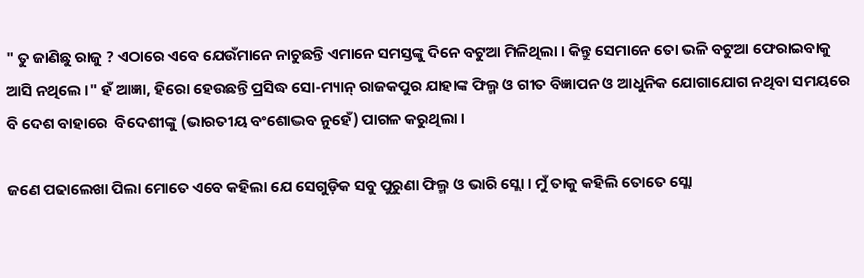" ତୁ ଜାଣିଛୁ ରାଜୁ ? ଏଠାରେ ଏବେ ଯେଉଁମାନେ ନାଚୁଛନ୍ତି ଏମାନେ ସମସ୍ତଙ୍କୁ ଦିନେ ବଟୁଆ ମିଳିଥିଲା । କିନ୍ତୁ ସେମାନେ ତୋ ଭଳି ବଟୁଆ ଫେରାଇବାକୁ ଆସି ନଥିଲେ ।" ହଁ ଆଜ୍ଞା, ହିରୋ ହେଉଛନ୍ତି ପ୍ରସିଦ୍ଧ ସୋ-ମ୍ୟାନ୍ ରାଜକପୁର ଯାହାଙ୍କ ଫିଲ୍ମ ଓ ଗୀତ ବିଜ୍ଞାପନ ଓ ଆଧୁନିକ ଯୋଗାଯୋଗ ନଥିବା ସମୟରେ ବି ଦେଶ ବାହାରେ  ବିଦେଶୀଙ୍କୁ (ଭାରତୀୟ ବଂଶୋଦ୍ଭବ ନୁହେଁ) ପାଗଳ କରୁଥିଲା ।

ଜଣେ ପଢାଲେଖା ପିଲା ମୋତେ ଏବେ କହିଲା ଯେ ସେଗୁଡ଼ିକ ସବୁ ପୁରୁଣା ଫିଲ୍ମ ଓ ଭାରି ସ୍ଲୋ । ମୁଁ ତାକୁ କହିଲି ତୋତେ ସ୍ଲୋ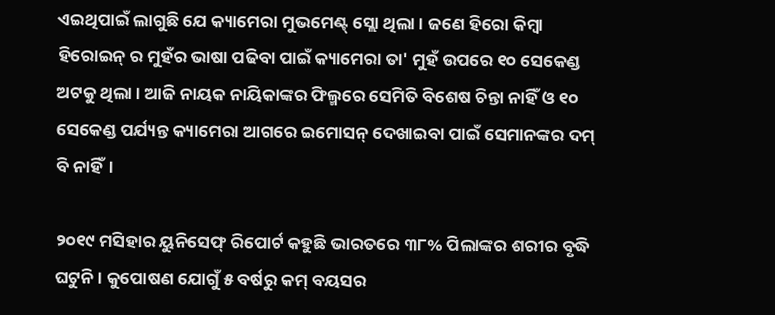ଏଇଥିପାଇଁ ଲାଗୁଛି ଯେ କ୍ୟାମେରା ମୁଭମେଣ୍ଟ୍ ସ୍ଲୋ ଥିଲା । ଜଣେ ହିରୋ କିମ୍ବା ହିରୋଇନ୍ ର ମୁହଁର ଭାଷା ପଢିବା ପାଇଁ କ୍ୟାମେରା ତା' ମୁହଁ ଉପରେ ୧୦ ସେକେଣ୍ଡ ଅଟକୁ ଥିଲା । ଆଜି ନାୟକ ନାୟିକାଙ୍କର ଫିଲ୍ମରେ ସେମିତି ବିଶେଷ ଚିନ୍ତା ନାହିଁ ଓ ୧୦ ସେକେଣ୍ଡ ପର୍ଯ୍ୟନ୍ତ କ୍ୟାମେରା ଆଗରେ ଇମୋସନ୍ ଦେଖାଇବା ପାଇଁ ସେମାନଙ୍କର ଦମ୍ ବି ନାହିଁ।

୨୦୧୯ ମସିହାର ୟୁନିସେଫ୍ ରିପୋର୍ଟ କହୁଛି ଭାରତରେ ୩୮% ପିଲାଙ୍କର ଶରୀର ବୃଦ୍ଧି ଘଟୁନି । କୁପୋଷଣ ଯୋଗୁଁ ୫ ବର୍ଷରୁ କମ୍ ବୟସର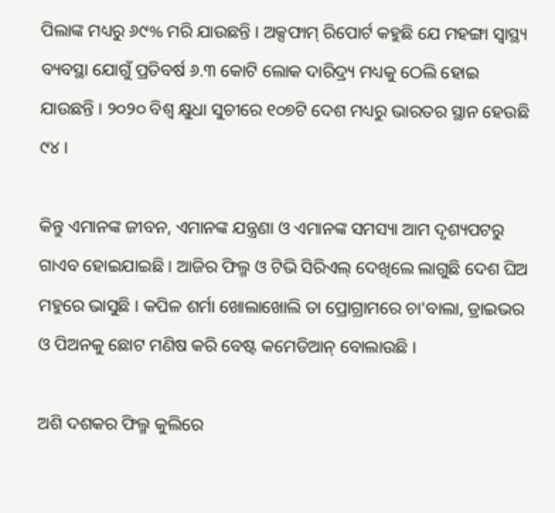ପିଲାଙ୍କ ମଧ୍ୟରୁ ୬୯% ମରି ଯାଉଛନ୍ତି । ଅକ୍ସଫାମ୍ ରିପୋର୍ଟ କହୁଛି ଯେ ମହଙ୍ଗା ସ୍ବାସ୍ଥ୍ୟ ବ୍ୟବସ୍ଥା ଯୋଗୁଁ ପ୍ରତିବର୍ଷ ୬.୩ କୋଟି ଲୋକ ଦାରିଦ୍ର୍ୟ ମଧ୍ୟକୁ ଠେଲି ହୋଇ ଯାଉଛନ୍ତି । ୨୦୨୦ ବିଶ୍ବ କ୍ଷୁଧା ସୁଚୀରେ ୧୦୭ଟି ଦେଶ ମଧ୍ୟରୁ ଭାରତର ସ୍ଥାନ ହେଉଛି ୯୪ ।

କିନ୍ତୁ ଏମାନଙ୍କ ଜୀବନ, ଏମାନଙ୍କ ଯନ୍ତ୍ରଣା ଓ ଏମାନଙ୍କ ସମସ୍ୟା ଆମ ଦୃଶ୍ୟପଟରୁ ଗାଏବ ହୋଇଯାଇଛି । ଆଜିର ଫିଲ୍ମ ଓ ଟିଭି ସିରିଏଲ୍ ଦେଖିଲେ ଲାଗୁଛି ଦେଶ ଘିଅ ମହୁରେ ଭାସୁଛି । କପିଳ ଶର୍ମା ଖୋଲାଖୋଲି ତା ପ୍ରୋଗ୍ରାମରେ ଚା'ବାଲା, ଡ୍ରାଇଭର ଓ ପିଅନକୁ ଛୋଟ ମଣିଷ କରି ବେଷ୍ଟ କମେଡିଆନ୍ ବୋଲାଉଛି ।

ଅଶି ଦଶକର ଫିଲ୍ମ କୁଲିରେ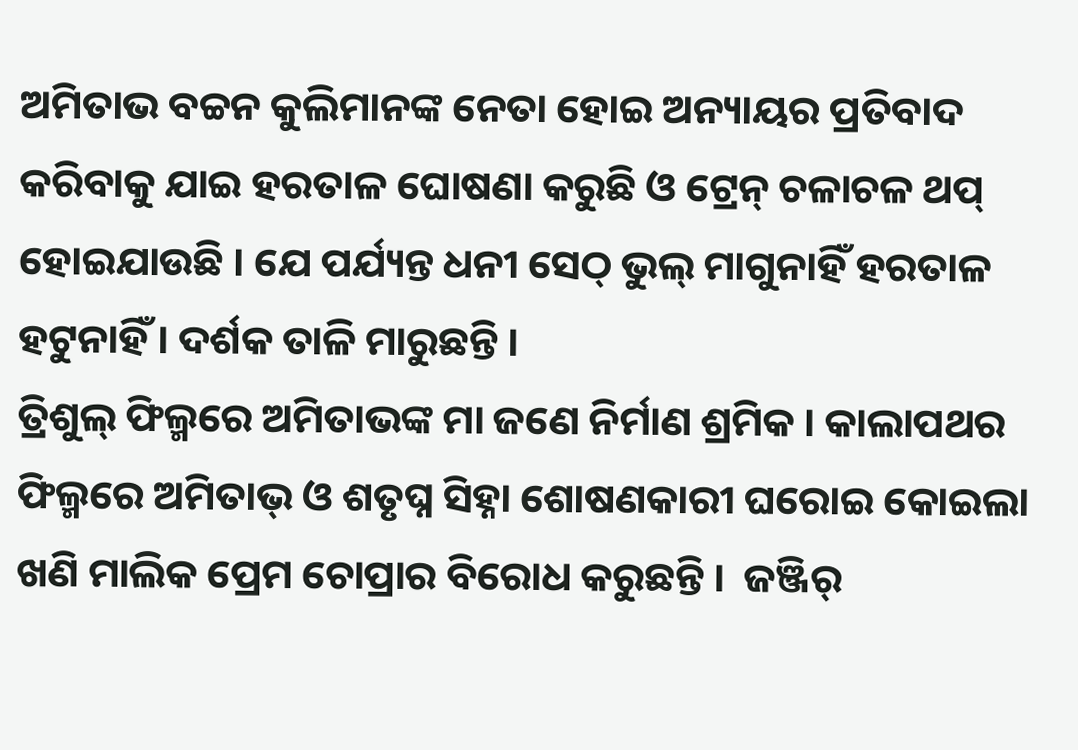ଅମିତାଭ ବଚ୍ଚନ କୁଲିମାନଙ୍କ ନେତା ହୋଇ ଅନ୍ୟାୟର ପ୍ରତିବାଦ କରିବାକୁ ଯାଇ ହରତାଳ ଘୋଷଣା କରୁଛି ଓ ଟ୍ରେନ୍ ଚଳାଚଳ ଥପ୍ ହୋଇଯାଉଛି । ଯେ ପର୍ଯ୍ୟନ୍ତ ଧନୀ ସେଠ୍ ଭୁଲ୍ ମାଗୁନାହିଁ ହରତାଳ ହଟୁନାହିଁ । ଦର୍ଶକ ତାଳି ମାରୁଛନ୍ତି ।
ତ୍ରିଶୁଲ୍ ଫିଲ୍ମରେ ଅମିତାଭଙ୍କ ମା ଜଣେ ନିର୍ମାଣ ଶ୍ରମିକ । କାଲାପଥର ଫିଲ୍ମରେ ଅମିତାଭ୍ ଓ ଶତୃଘ୍ନ ସିହ୍ନା ଶୋଷଣକାରୀ ଘରୋଇ କୋଇଲା ଖଣି ମାଲିକ ପ୍ରେମ ଚୋପ୍ରାର ବିରୋଧ କରୁଛନ୍ତି ।  ଜଞ୍ଜିର୍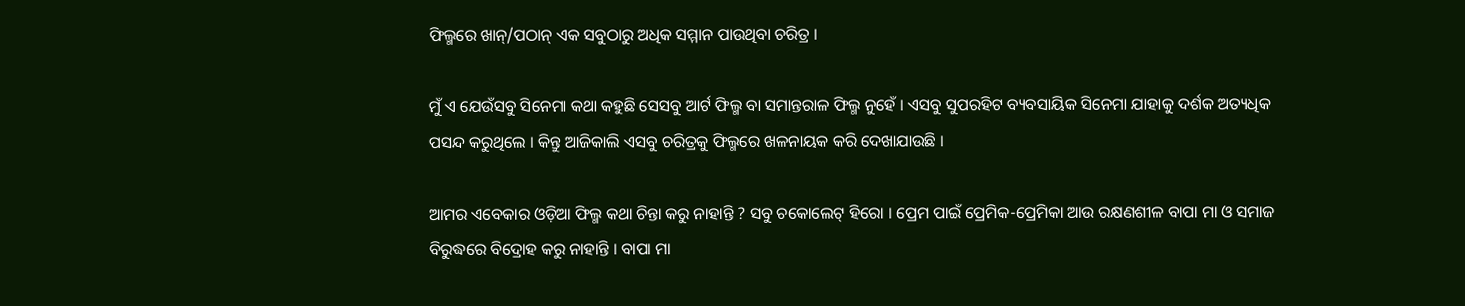ଫିଲ୍ମରେ ଖାନ୍/ପଠାନ୍ ଏକ ସବୁଠାରୁ ଅଧିକ ସମ୍ମାନ ପାଉଥିବା ଚରିତ୍ର ।

ମୁଁ ଏ ଯେଉଁସବୁ ସିନେମା କଥା କହୁଛି ସେସବୁ ଆର୍ଟ ଫିଲ୍ମ ବା ସମାନ୍ତରାଳ ଫିଲ୍ମ ନୁହେଁ । ଏସବୁ ସୁପରହିଟ ବ୍ୟବସାୟିକ ସିନେମା ଯାହାକୁ ଦର୍ଶକ ଅତ୍ୟଧିକ ପସନ୍ଦ କରୁଥିଲେ । କିନ୍ତୁ ଆଜିକାଲି ଏସବୁ ଚରିତ୍ରକୁ ଫିଲ୍ମରେ ଖଳନାୟକ କରି ଦେଖାଯାଉଛି ।

ଆମର ଏବେକାର ଓଡ଼ିଆ ଫିଲ୍ମ କଥା ଚିନ୍ତା କରୁ ନାହାନ୍ତି ? ସବୁ ଚକୋଲେଟ୍ ହିରୋ । ପ୍ରେମ ପାଇଁ ପ୍ରେମିକ-ପ୍ରେମିକା ଆଉ ରକ୍ଷଣଶୀଳ ବାପା ମା ଓ ସମାଜ ବିରୁଦ୍ଧରେ ବିଦ୍ରୋହ କରୁ ନାହାନ୍ତି । ବାପା ମା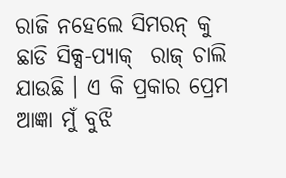ରାଜି ନହେଲେ ସିମରନ୍ କୁ ଛାଡି ସିକ୍ସ-ପ୍ୟାକ୍  ରାଜ୍ ଚାଲି ଯାଉଛି । ଏ କି ପ୍ରକାର ପ୍ରେମ ଆଜ୍ଞା ମୁଁ ବୁଝି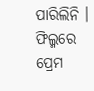ପାରିଲିନି । ଫିଲ୍ମରେ  ପ୍ରେମ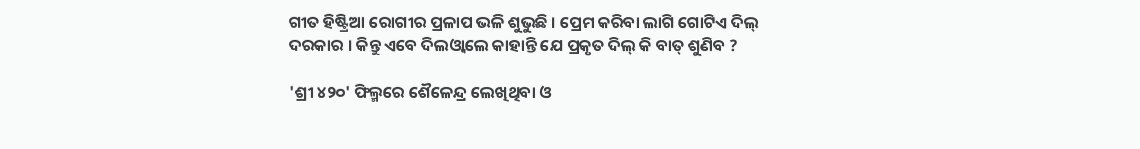ଗୀତ ହିଷ୍ଟ୍ରିଆ ରୋଗୀର ପ୍ରଳାପ ଭଳି ଶୁଭୁଛି । ପ୍ରେମ କରିବା ଲାଗି ଗୋଟିଏ ଦିଲ୍ ଦରକାର । କିନ୍ତୁ ଏବେ ଦିଲଓ୍ବାଲେ କାହାନ୍ତି ଯେ ପ୍ରକୃତ ଦିଲ୍ କି ବାତ୍ ଶୁଣିବ ?

'ଶ୍ରୀ ୪୨୦' ଫିଲ୍ମରେ ଶୈଳେନ୍ଦ୍ର ଲେଖିଥିବା ଓ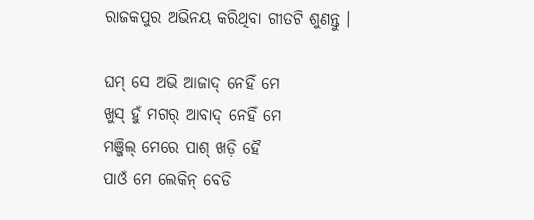ରାଜକପୁର ଅଭିନୟ କରିଥିବା ଗୀତଟି ଶୁଣନ୍ତୁ ।

ଘମ୍ ସେ ଅଭି ଆଜାଦ୍ ନେହିଁ ମେ
ଖୁସ୍ ହୁଁ ମଗର୍ ଆବାଦ୍ ନେହିଁ ମେ
ମଞ୍ଜିଲ୍ ମେରେ ପାଶ୍ ଖଡ଼ି ହୈ
ପାଓଁ ମେ ଲେକିନ୍ ବେଡି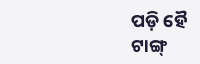ପଡ଼ି ହୈ
ଟାଙ୍ଗ୍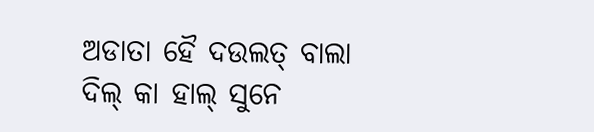ଅଡାତା ହୈ ଦଉଲତ୍ ବାଲା
ଦିଲ୍ କା ହାଲ୍ ସୁନେ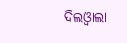ଦିଲଓ୍ବାଲା